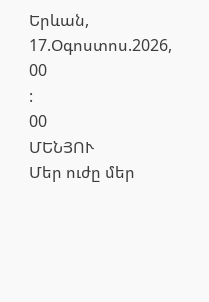Երևան, 17.Օգոստոս.2026,
00
:
00
ՄԵՆՅՈՒ
Մեր ուժը մեր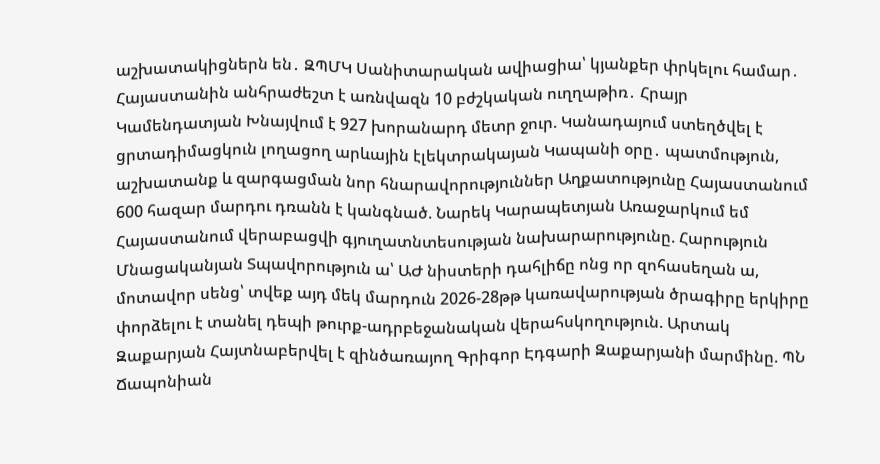աշխատակիցներն են․ ԶՊՄԿ Սանիտարական ավիացիա՝ կյանքեր փրկելու համար․ Հայաստանին անհրաժեշտ է առնվազն 10 բժշկական ուղղաթիռ․ Հրայր Կամենդատյան Խնայվում է 927 խորանարդ մետր ջուր. Կանադայում ստեղծվել է ցրտադիմացկուն լողացող արևային էլեկտրակայան Կապանի օրը․ պատմություն, աշխատանք և զարգացման նոր հնարավորություններ Աղքատությունը Հայաստանում 600 հազար մարդու դռանն է կանգնած. Նարեկ Կարապետյան Առաջարկում եմ Հայաստանում վերաբացվի գյուղատնտեսության նախարարությունը. Հարություն Մնացականյան Տպավորություն ա՝ ԱԺ նիստերի դահլիճը ոնց որ զոհասեղան ա, մոտավոր սենց՝ տվեք այդ մեկ մարդուն 2026-28թթ կառավարության ծրագիրը երկիրը փորձելու է տանել դեպի թուրք-ադրբեջանական վերահսկողություն. Արտակ Զաքարյան Հայտնաբերվել է զինծառայող Գրիգոր Էդգարի Զաքարյանի մարմինը. ՊՆ Ճապոնիան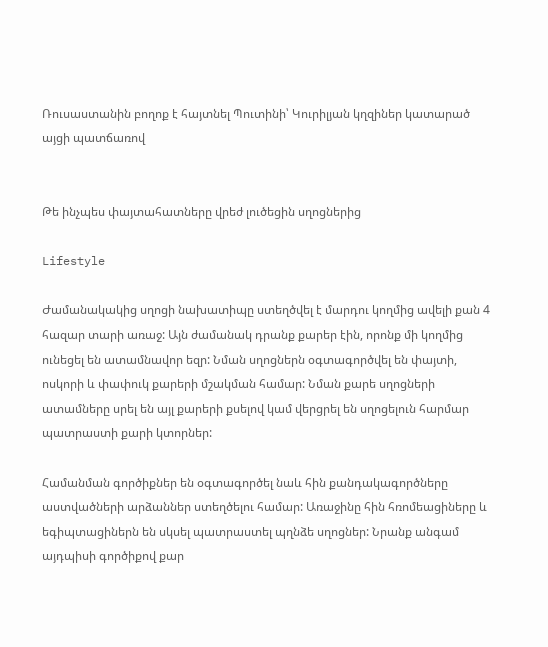Ռուսաստանին բողոք է հայտնել Պուտինի՝ Կուրիլյան կղզիներ կատարած այցի պատճառով


Թե ինչպես փայտահատները վրեժ լուծեցին սղոցներից

Lifestyle

Ժամանակակից սղոցի նախատիպը ստեղծվել է մարդու կողմից ավելի քան 4 հազար տարի առաջ: Այն ժամանակ դրանք քարեր էին, որոնք մի կողմից ունեցել են ատամնավոր եզր: Նման սղոցներն օգտագործվել են փայտի, ոսկորի և փափուկ քարերի մշակման համար: Նման քարե սղոցների ատամները սրել են այլ քարերի քսելով կամ վերցրել են սղոցելուն հարմար պատրաստի քարի կտորներ:

Համանման գործիքներ են օգտագործել նաև հին քանդակագործները աստվածների արձաններ ստեղծելու համար: Առաջինը հին հռոմեացիները և եգիպտացիներն են սկսել պատրաստել պղնձե սղոցներ: Նրանք անգամ այդպիսի գործիքով քար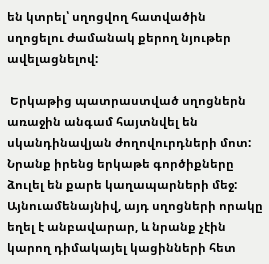են կտրել՝ սղոցվող հատվածին սղոցելու ժամանակ քերող նյութեր ավելացնելով:

 Երկաթից պատրաստված սղոցներն առաջին անգամ հայտնվել են սկանդինավյան ժողովուրդների մոտ: Նրանք իրենց երկաթե գործիքները ձուլել են քարե կաղապարների մեջ: Այնուամենայնիվ, այդ սղոցների որակը եղել է անբավարար, և նրանք չէին կարող դիմակայել կացինների հետ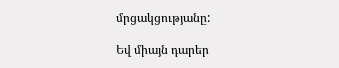մրցակցությանը:

Եվ միայն դարեր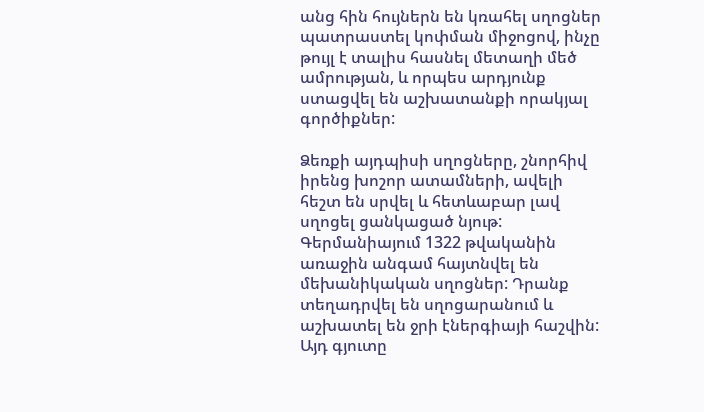անց հին հույներն են կռահել սղոցներ պատրաստել կոփման միջոցով, ինչը թույլ է տալիս հասնել մետաղի մեծ ամրության, և որպես արդյունք ստացվել են աշխատանքի որակյալ գործիքներ:

Ձեռքի այդպիսի սղոցները, շնորհիվ իրենց խոշոր ատամների, ավելի հեշտ են սրվել և հետևաբար լավ սղոցել ցանկացած նյութ: Գերմանիայում 1322 թվականին առաջին անգամ հայտնվել են մեխանիկական սղոցներ: Դրանք տեղադրվել են սղոցարանում և աշխատել են ջրի էներգիայի հաշվին: Այդ գյուտը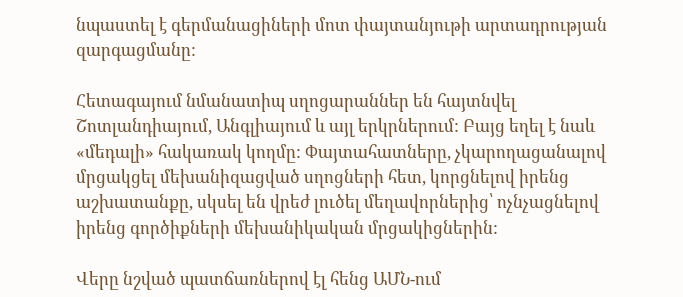նպաստել է գերմանացիների մոտ փայտանյութի արտադրության զարգացմանը:

Հետագայում նմանատիպ սղոցարաններ են հայտնվել Շոտլանդիայում, Անգլիայում և այլ երկրներում: Բայց եղել է նաև «մեդալի» հակառակ կողմը: Փայտահատները, չկարողացանալով մրցակցել մեխանիզացված սղոցների հետ, կորցնելով իրենց աշխատանքը, սկսել են վրեժ լուծել մեղավորներից՝ ոչնչացնելով իրենց գործիքների մեխանիկական մրցակիցներին:

Վերը նշված պատճառներով էլ հենց ԱՄՆ-ում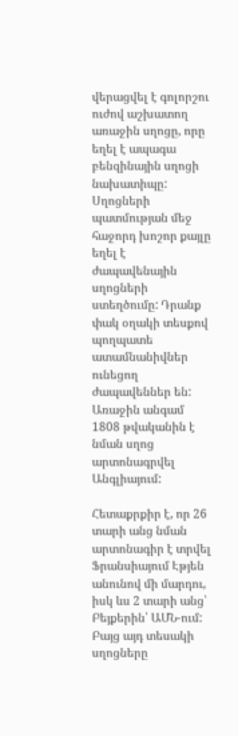վերացվել է գոլորշու ուժով աշխատող առաջին սղոցը, որը եղել է ապագա բենզինային սղոցի նախատիպը: Սղոցների պատմության մեջ հաջորդ խոշոր քայլը եղել է ժապավենային սղոցների ստեղծումը: Դրանք փակ օղակի տեսքով պողպատե ատամնանիվներ ունեցող ժապավեններ են: Առաջին անգամ 1808 թվականին է նման սղոց արտոնագրվել Անգլիայում:

Հետաքրքիր է, որ 26 տարի անց նման արտոնագիր է տրվել Ֆրանսիայում Էթյեն անունով մի մարդու, իսկ ևս 2 տարի անց՝ Բեյքերին՝ ԱՄՆ-ում: Բայց այդ տեսակի սղոցները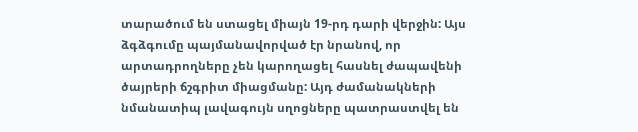տարածում են ստացել միայն 19-րդ դարի վերջին: Այս ձգձգումը պայմանավորված էր նրանով, որ արտադրողները չեն կարողացել հասնել ժապավենի ծայրերի ճշգրիտ միացմանը: Այդ ժամանակների նմանատիպ լավագույն սղոցները պատրաստվել են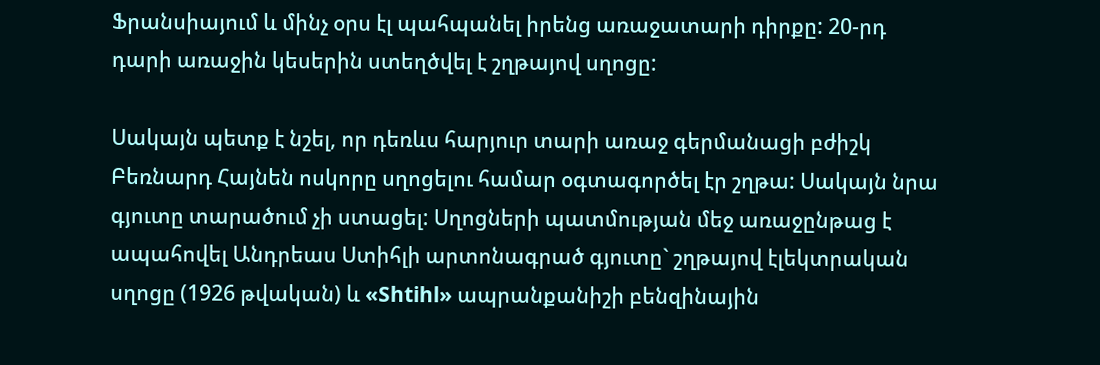Ֆրանսիայում և մինչ օրս էլ պահպանել իրենց առաջատարի դիրքը: 20-րդ դարի առաջին կեսերին ստեղծվել է շղթայով սղոցը:

Սակայն պետք է նշել, որ դեռևս հարյուր տարի առաջ գերմանացի բժիշկ Բեռնարդ Հայնեն ոսկորը սղոցելու համար օգտագործել էր շղթա: Սակայն նրա գյուտը տարածում չի ստացել: Սղոցների պատմության մեջ առաջընթաց է ապահովել Անդրեաս Ստիհլի արտոնագրած գյուտը` շղթայով էլեկտրական սղոցը (1926 թվական) և «Shtihl» ապրանքանիշի բենզինային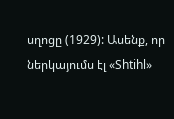սղոցը (1929): Ասենք, որ ներկայումս էլ «Shtihl»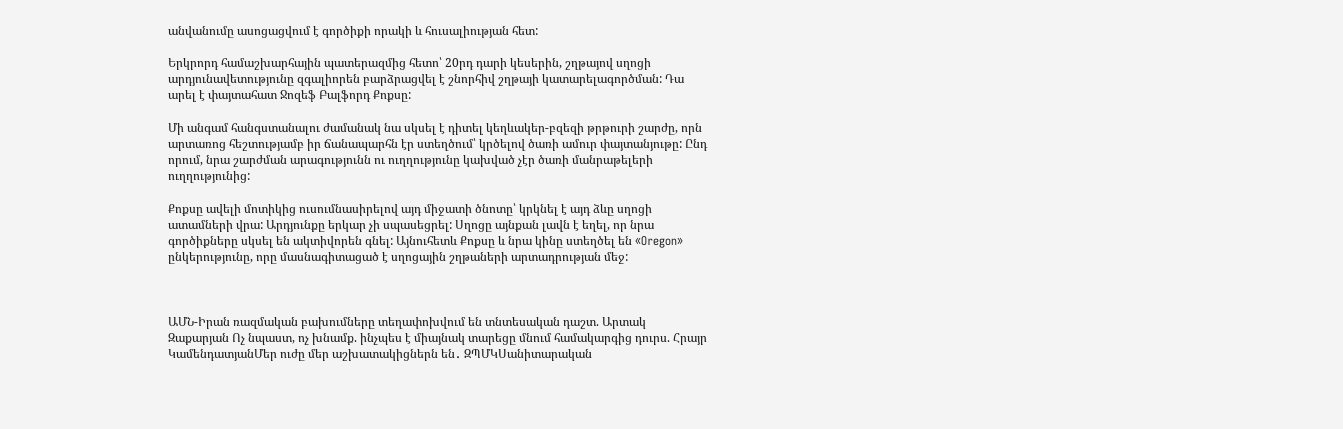անվանումը ասոցացվում է գործիքի որակի և հուսալիության հետ:

Երկրորդ համաշխարհային պատերազմից հետո՝ 20րդ դարի կեսերին, շղթայով սղոցի արդյունավետությունը զգալիորեն բարձրացվել է շնորհիվ շղթայի կատարելագործման: Դա արել է փայտահատ Ջոզեֆ Բալֆորդ Քոքսը:

Մի անգամ հանգստանալու ժամանակ նա սկսել է դիտել կեղևակեր-բզեզի թրթուրի շարժը, որն արտառոց հեշտությամբ իր ճանապարհն էր ստեղծում՝ կրծելով ծառի ամուր փայտանյութը: Ընդ որում, նրա շարժման արագությունն ու ուղղությունը կախված չէր ծառի մանրաթելերի ուղղությունից:

Քոքսը ավելի մոտիկից ուսումնասիրելով այդ միջատի ծնոտը՝ կրկնել է այդ ձևը սղոցի ատամների վրա: Արդյունքը երկար չի սպասեցրել: Սղոցը այնքան լավն է եղել, որ նրա գործիքները սկսել են ակտիվորեն գնել: Այնուհետև Քոքսը և նրա կինը ստեղծել են «Oregon» ընկերությունը, որը մասնագիտացած է սղոցային շղթաների արտադրության մեջ:



ԱՄՆ-Իրան ռազմական բախումները տեղափոխվում են տնտեսական դաշտ. Արտակ Զաքարյան Ոչ նպաստ, ոչ խնամք. ինչպես է միայնակ տարեցը մնում համակարգից դուրս. Հրայր ԿամենդատյանՄեր ուժը մեր աշխատակիցներն են․ ԶՊՄԿՍանիտարական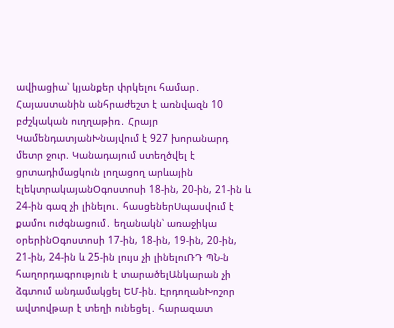ավիացիա՝ կյանքեր փրկելու համար․ Հայաստանին անհրաժեշտ է առնվազն 10 բժշկական ուղղաթիռ․ Հրայր ԿամենդատյանԽնայվում է 927 խորանարդ մետր ջուր. Կանադայում ստեղծվել է ցրտադիմացկուն լողացող արևային էլեկտրակայանՕգոստոսի 18-ին, 20-ին, 21-ին և 24-ին գազ չի լինելու․ հասցեներՍպասվում է քամու ուժգնացում․ եղանակն՝ առաջիկա օրերինՕգոստոսի 17-ին, 18-ին, 19-ին, 20-ին, 21-ին, 24-ին և 25-ին լույս չի լինելուՌԴ ՊՆ-ն հաղորդագրություն է տարածելԱնկարան չի ձգտում անդամակցել ԵՄ-ին. ԷրդողանԽոշոր ավտովթար է տեղի ունեցել․ հարազատ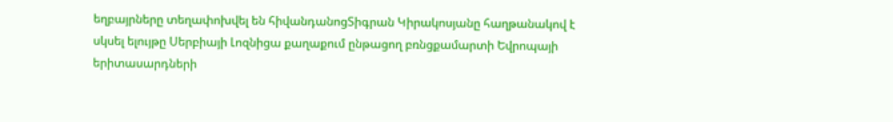եղբայրները տեղափոխվել են հիվանդանոցՏիգրան Կիրակոսյանը հաղթանակով է սկսել ելույթը Սերբիայի Լոզնիցա քաղաքում ընթացող բռնցքամարտի Եվրոպայի երիտասարդների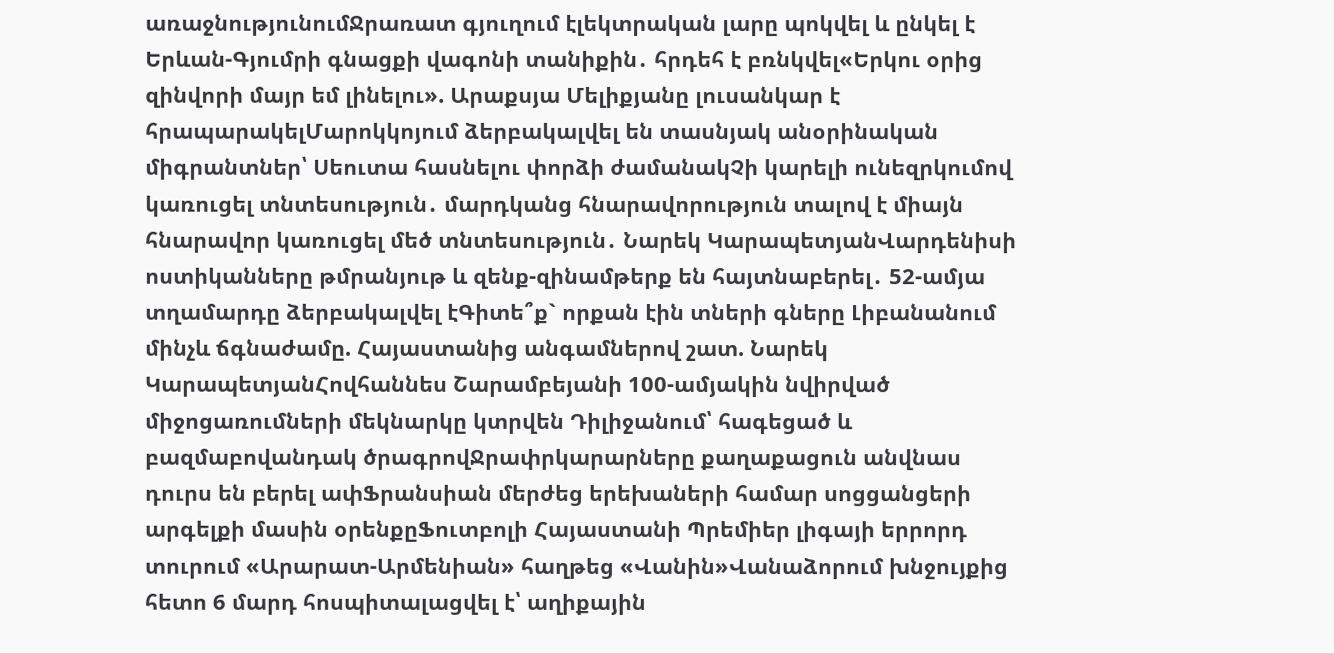առաջնությունումՋրառատ գյուղում էլեկտրական լարը պոկվել և ընկել է Երևան-Գյումրի գնացքի վագոնի տանիքին․ հրդեհ է բռնկվել«Երկու օրից զինվորի մայր եմ լինելու». Արաքսյա Մելիքյանը լուսանկար է հրապարակելՄարոկկոյում ձերբակալվել են տասնյակ անօրինական միգրանտներ՝ Սեուտա հասնելու փորձի ժամանակՉի կարելի ունեզրկումով կառուցել տնտեսություն․ մարդկանց հնարավորություն տալով է միայն հնարավոր կառուցել մեծ տնտեսություն․ Նարեկ ԿարապետյանՎարդենիսի ոստիկանները թմրանյութ և զենք-զինամթերք են հայտնաբերել․ 52-ամյա տղամարդը ձերբակալվել էԳիտե՞ք` որքան էին տների գները Լիբանանում մինչև ճգնաժամը. Հայաստանից անգամներով շատ. Նարեկ ԿարապետյանՀովհաննես Շարամբեյանի 100-ամյակին նվիրված միջոցառումների մեկնարկը կտրվեն Դիլիջանում՝ հագեցած և բազմաբովանդակ ծրագրովՋրափրկարարները քաղաքացուն անվնաս դուրս են բերել ափՖրանսիան մերժեց երեխաների համար սոցցանցերի արգելքի մասին օրենքըՖուտբոլի Հայաստանի Պրեմիեր լիգայի երրորդ տուրում «Արարատ-Արմենիան» հաղթեց «Վանին»Վանաձորում խնջույքից հետո 6 մարդ հոսպիտալացվել է՝ աղիքային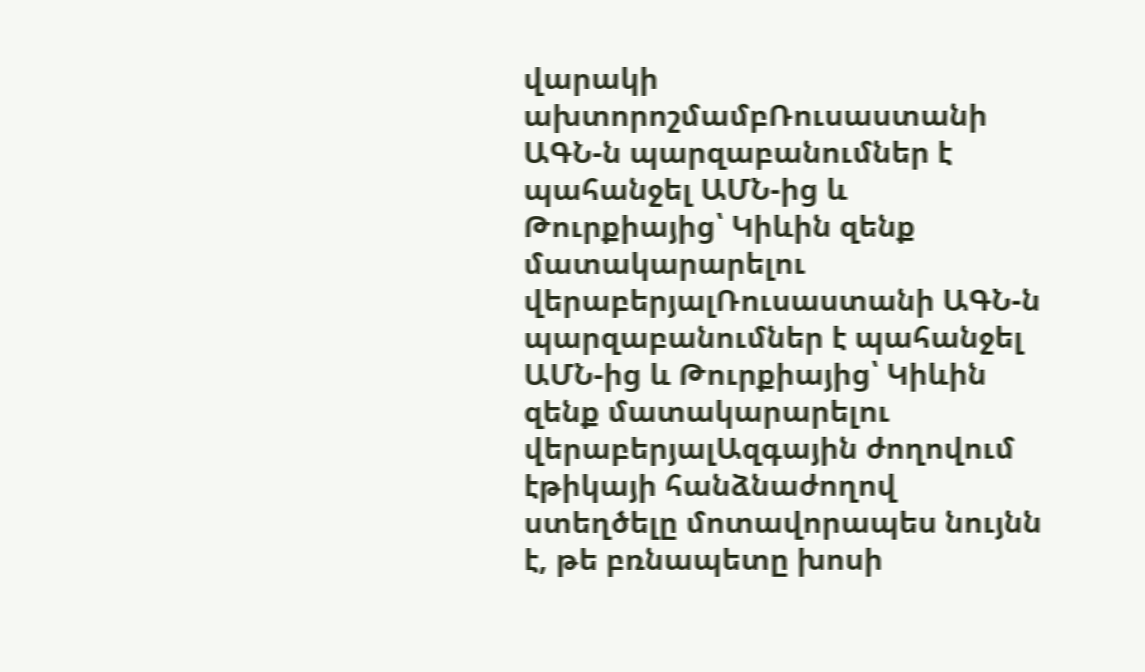վարակի ախտորոշմամբՌուսաստանի ԱԳՆ-ն պարզաբանումներ է պահանջել ԱՄՆ-ից և Թուրքիայից՝ Կիևին զենք մատակարարելու վերաբերյալՌուսաստանի ԱԳՆ-ն պարզաբանումներ է պահանջել ԱՄՆ-ից և Թուրքիայից՝ Կիևին զենք մատակարարելու վերաբերյալԱզգային ժողովում էթիկայի հանձնաժողով ստեղծելը մոտավորապես նույնն է, թե բռնապետը խոսի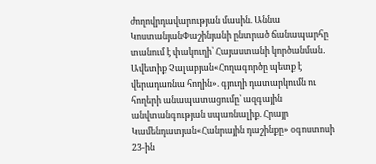ժողովրդավարության մասին. Աննա ԿոստանյանՓաշինյանի ընտրած ճանապարհը տանում է փակուղի՝ Հայաստանի կործանման․ Ավետիք Չալաբյան«Հողագործը պետք է վերադառնա հողին». գյուղի դատարկումն ու հողերի անապատացումը՝ ազգային անվտանգության սպառնալիք. Հրայր Կամենդատյան«Հանրային դաշինքը» օգոստոսի 23-ին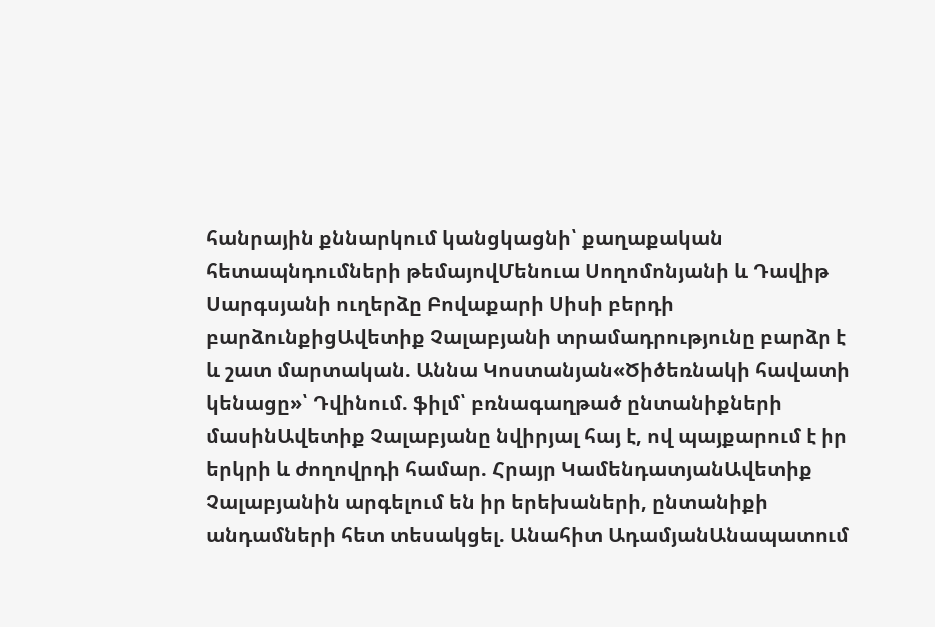հանրային քննարկում կանցկացնի՝ քաղաքական հետապնդումների թեմայովՄենուա Սողոմոնյանի և Դավիթ Սարգսյանի ուղերձը Բովաքարի Սիսի բերդի բարձունքիցԱվետիք Չալաբյանի տրամադրությունը բարձր է և շատ մարտական. Աննա Կոստանյան«Ծիծեռնակի հավատի կենացը»՝ Դվինում. ֆիլմ՝ բռնագաղթած ընտանիքների մասինԱվետիք Չալաբյանը նվիրյալ հայ է, ով պայքարում է իր երկրի և ժողովրդի համար. Հրայր ԿամենդատյանԱվետիք Չալաբյանին արգելում են իր երեխաների, ընտանիքի անդամների հետ տեսակցել. Անահիտ ԱդամյանԱնապատում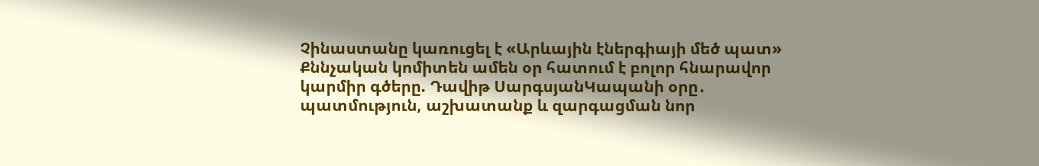Չինաստանը կառուցել է «Արևային էներգիայի մեծ պատ» Քննչական կոմիտեն ամեն օր հատում է բոլոր հնարավոր կարմիր գծերը. Դավիթ ՍարգսյանԿապանի օրը․ պատմություն, աշխատանք և զարգացման նոր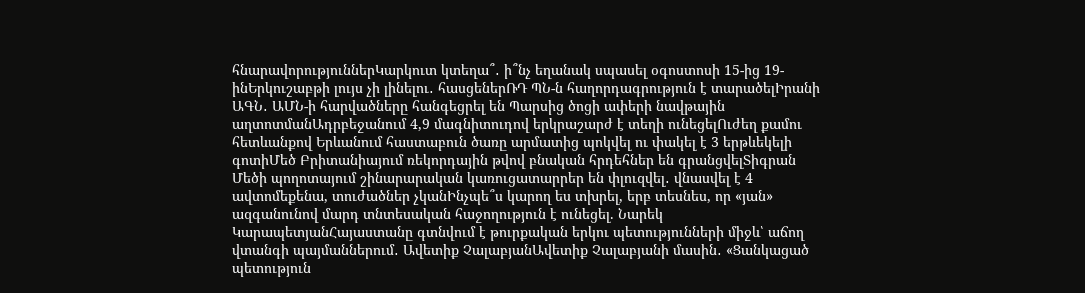հնարավորություններԿարկուտ կտեղա՞․ ի՞նչ եղանակ սպասել օգոստոսի 15-ից 19-ինԵրկուշաբթի լույս չի լինելու․ հասցեներՌԴ ՊՆ-ն հաղորդագրություն է տարածելԻրանի ԱԳՆ․ ԱՄՆ-ի հարվածները հանգեցրել են Պարսից ծոցի ափերի նավթային աղտոտմանԱդրբեջանում 4,9 մագնիտուդով երկրաշարժ է տեղի ունեցելՈւժեղ քամու հետևանքով Երևանում հաստաբուն ծառը արմատից պոկվել ու փակել է 3 երթևեկելի գոտիՄեծ Բրիտանիայում ռեկորդային թվով բնական հրդեհներ են գրանցվելՏիգրան Մեծի պողոտայում շինարարական կառուցատարրեր են փլուզվել․ վնասվել է 4 ավտոմեքենա, տուժածներ չկանԻնչպե՞ս կարող ես տխրել, երբ տեսնես, որ «յան» ազգանունով մարդ տնտեսական հաջողություն է ունեցել. Նարեկ ԿարապետյանՀայաստանը գտնվում է թուրքական երկու պետությունների միջև՝ աճող վտանգի պայմաններում․ Ավետիք ՉալաբյանԱվետիք Չալաբյանի մասին․ «Ցանկացած պետություն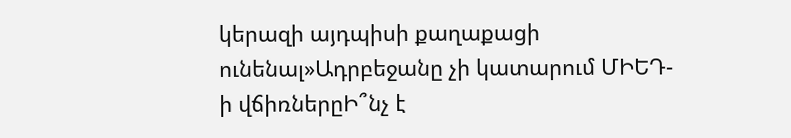կերազի այդպիսի քաղաքացի ունենալ»Ադրբեջանը չի կատարում ՄԻԵԴ-ի վճիռներըԻ՞նչ է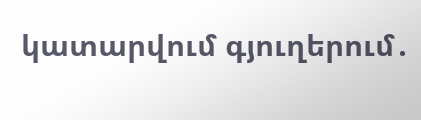կատարվում գյուղերում․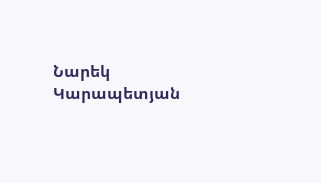Նարեկ Կարապետյան